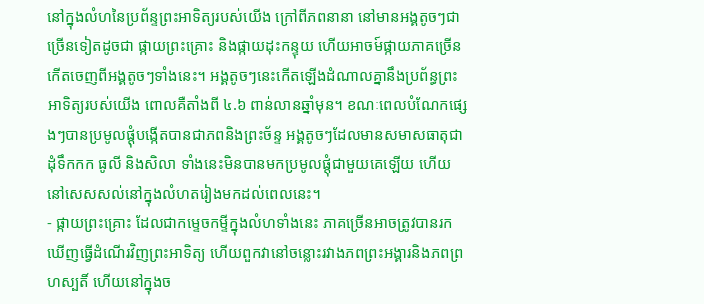នៅក្នុងលំហនៃប្រព័ន្ទព្រះអាទិត្យរបស់យើង ក្រៅពីភពនានា នៅមានអង្គតូចៗជាច្រើនទៀតដូចជា ផ្កាយព្រះគ្រោះ និងផ្កាយដុះកន្ទុយ ហើយអាចម៍ផ្កាយភាគច្រើនកើតចេញពីអង្គតូចៗទាំងនេះ។ អង្គតូចៗនេះកើតឡើងដំណាលគ្នានឹងប្រព័ន្ធព្រះអាទិត្យរបស់យើង ពោលគឺតាំងពី ៤.៦ ពាន់លានឆ្នាំមុន។ ខណៈពេលបំណែកផ្សេងៗបានប្រមូលផ្ដុំបង្កើតបានជាភពនិងព្រះច័ន្ទ អង្គតូចៗដែលមានសមាសធាតុជាដុំទឹកកក ធូលី និងសិលា ទាំងនេះមិនបានមកប្រមូលផ្ដុំជាមួយគេឡើយ ហើយនៅសេសសល់នៅក្នុងលំហតរៀងមកដល់ពេលនេះ។
- ផ្កាយព្រះគ្រោះ ដែលជាកម្ទេចកម្ទីក្នុងលំហទាំងនេះ ភាគច្រើនអាចត្រូវបានរកឃើញធ្វើដំណើរវិញព្រះអាទិត្យ ហើយពួកវានៅចន្លោះរវាងភពព្រះអង្គារនិងភពព្រហស្បតិ៍ ហើយនៅក្នុងច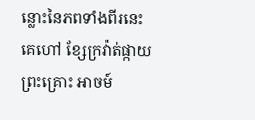ន្លោះនៃភពទាំងពីរនេះគេហៅ ខ្សែក្រវ៉ាត់ផ្កាយព្រះគ្រោះ អាចម៍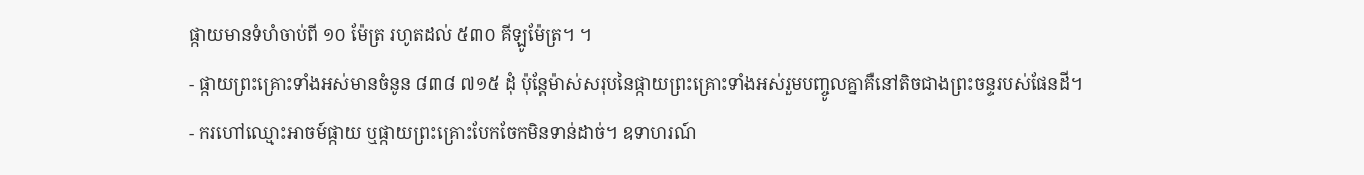ផ្កាយមានទំហំចាប់ពី ១០ ម៉ែត្រ រហូតដល់ ៥៣០ គីឡូម៉ែត្រ។ ។
- ផ្កាយព្រះគ្រោះទាំងអស់មានចំនូន ៨៣៨ ៧១៥ ដុំ ប៉ុន្តែម៉ាស់សរុបនៃផ្កាយព្រះគ្រោះទាំងអស់រួមបញ្ចូលគ្នាគឺនៅតិចជាងព្រះចន្ទរបស់ផែនដី។
- ករហៅឈ្មោះអាចម៍ផ្កាយ ឬផ្កាយព្រះគ្រោះបែកចែកមិនទាន់ដាច់។ ឧទាហរណ៍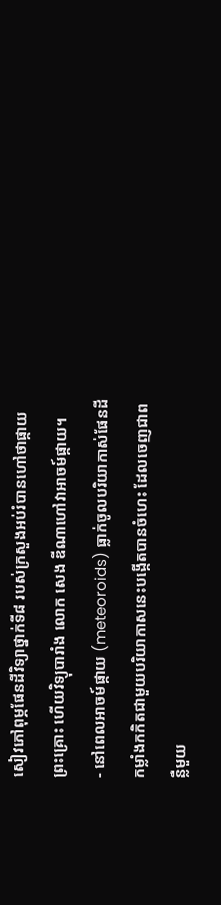សៀវភៅពុម្ភផែនដីវិទ្យាថ្នាក់ទី៨ របស់ក្រសួងអប់រំបានហៅថាផ្កាយព្រះគ្រោះ ហើយវិទ្យុបារាំង លោក សេង ឌីណាហៅវាអាចម៍ផ្កាយ។
- នៅពេលអាចម៍ផ្កាយ (meteoroids) ធ្លាក់ចូលបរិយាកាស់ផែនដី កម្លាំងកកិតជាមួយបរិយាកាសនេះបង្កើតបានចំហេះ ដែលចេញជាពន្លឺមួយ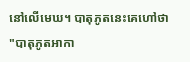នៅលើមេឃ។ បាតុភូតនេះគេហៅថា "បាតុភូតអាកា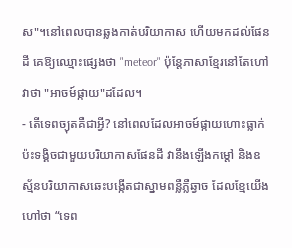ស"។នៅពេលបានឆ្លងកាត់បរិយាកាស ហើយមកដល់ផែនដី គេឱ្យឈ្មោះផ្សេងថា "meteor" ប៉ុន្តែភាសាខ្មែរនៅតែហៅវាថា "អាចម៍ផ្កាយ"ដដែល។
- តើទេពច្យុតគឺជាអ្វី? នៅពេលដែលអាចម៍ផ្កាយហោះធ្លាក់ប៉ះទង្គិចជាមួយបរិយាកាសផែនដី វានឹងឡើងកម្ដៅ និងឧស្ម័នបរិយាកាសឆេះបង្កើតជាស្នាមពន្លឺភ្លឺឆ្វាច ដែលខ្មែយើងហៅថា “ទេព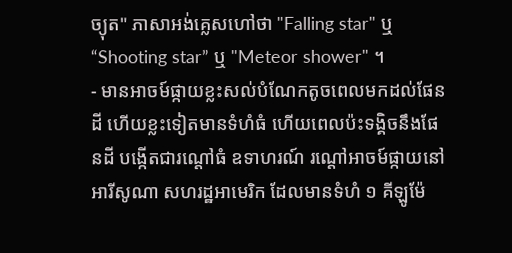ច្យុត" ភាសាអង់គ្លេសហៅថា "Falling star" ឬ “Shooting star” ឬ "Meteor shower" ។
- មានអាចម៍ផ្កាយខ្លះសល់បំណែកតូចពេលមកដល់ផែនដី ហើយខ្លះទៀតមានទំហំធំ ហើយពេលប៉ះទង្គិចនឹងផែនដី បង្កើតជារណ្ដៅធំ ឧទាហរណ៍ រណ្ដៅអាចម៍ផ្កាយនៅ អារីសូណា សហរដ្ឋអាមេរិក ដែលមានទំហំ ១ គីឡូម៉ែ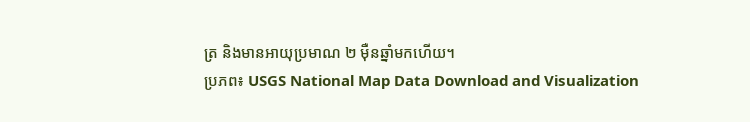ត្រ និងមានអាយុប្រមាណ ២ ម៉ឺនឆ្នាំមកហើយ។
ប្រភព៖ USGS National Map Data Download and Visualization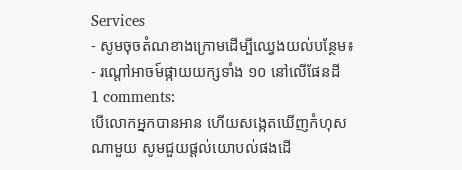Services
- សូមចុចតំណខាងក្រោមដើម្បីឈ្វេងយល់បន្ថែម៖
- រណ្តៅអាចម៍ផ្កាយយក្សទាំង ១០ នៅលើផែនដី
1 comments:
បើលោកអ្នកបានអាន ហើយសង្កេតឃើញកំហុសណាមួយ សូមជួយផ្ដល់យោបល់ផងដើ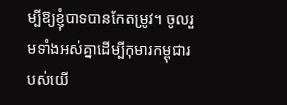ម្បីឱ្យខ្ញុំបាទបានកែតម្រូវ។ ចូលរួមទាំងអស់គ្នាដើម្បីកុមារកម្ពុជារបស់យើ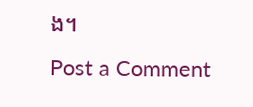ង។
Post a Comment